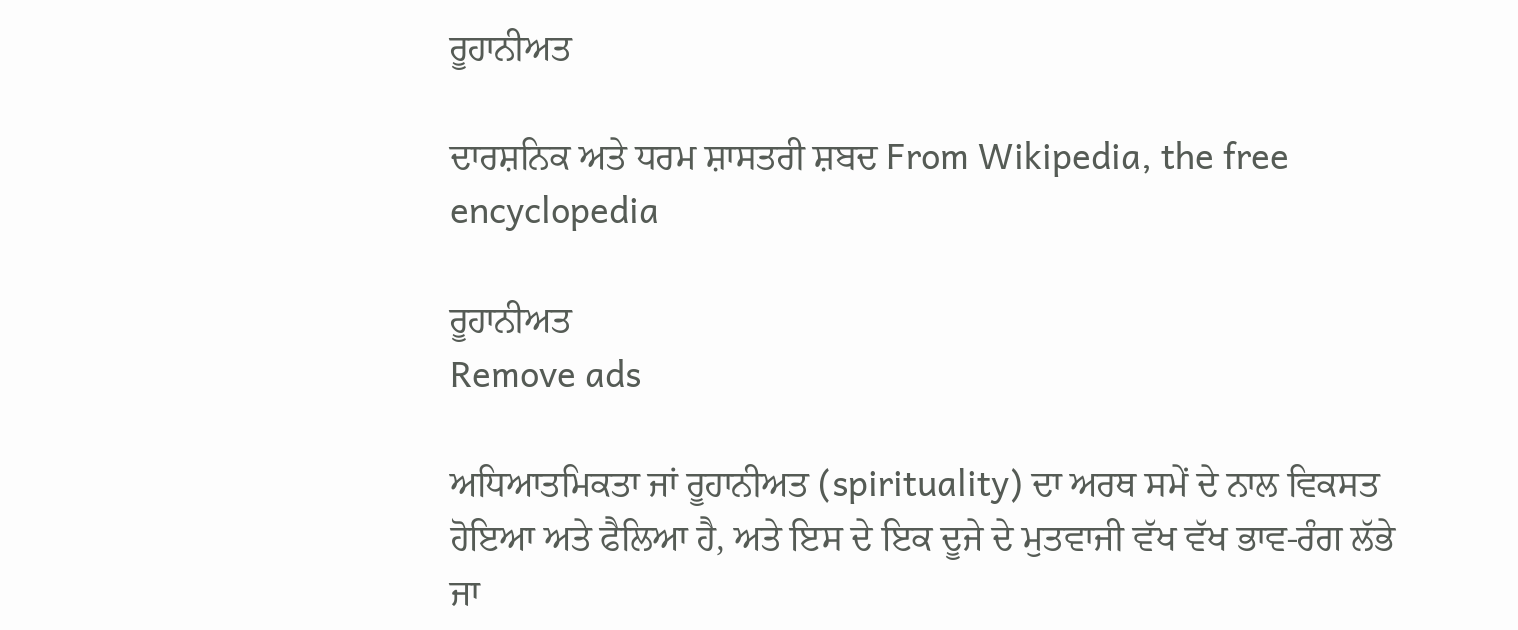ਰੂਹਾਨੀਅਤ

ਦਾਰਸ਼ਨਿਕ ਅਤੇ ਧਰਮ ਸ਼ਾਸਤਰੀ ਸ਼ਬਦ From Wikipedia, the free encyclopedia

ਰੂਹਾਨੀਅਤ
Remove ads

ਅਧਿਆਤਮਿਕਤਾ ਜਾਂ ਰੂਹਾਨੀਅਤ (spirituality) ਦਾ ਅਰਥ ਸਮੇਂ ਦੇ ਨਾਲ ਵਿਕਸਤ ਹੋਇਆ ਅਤੇ ਫੈਲਿਆ ਹੈ, ਅਤੇ ਇਸ ਦੇ ਇਕ ਦੂਜੇ ਦੇ ਮੁਤਵਾਜੀ ਵੱਖ ਵੱਖ ਭਾਵ-ਰੰਗ ਲੱਭੇ ਜਾ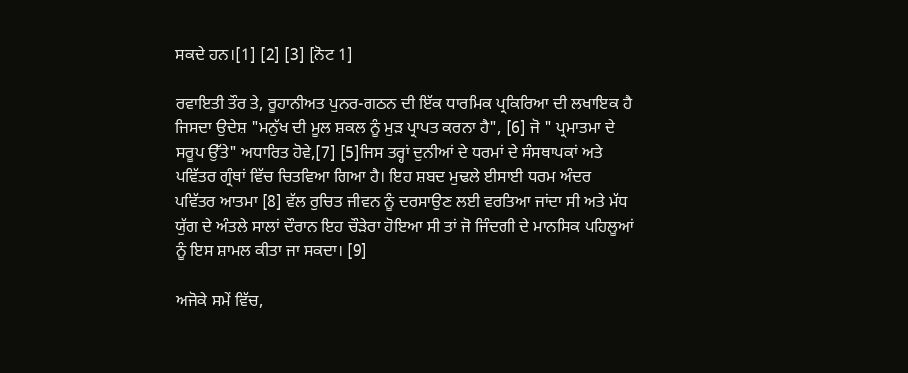ਸਕਦੇ ਹਨ।[1] [2] [3] [ਨੋਟ 1]

ਰਵਾਇਤੀ ਤੌਰ ਤੇ, ਰੂਹਾਨੀਅਤ ਪੁਨਰ-ਗਠਨ ਦੀ ਇੱਕ ਧਾਰਮਿਕ ਪ੍ਰਕਿਰਿਆ ਦੀ ਲਖਾਇਕ ਹੈ ਜਿਸਦਾ ਉਦੇਸ਼ "ਮਨੁੱਖ ਦੀ ਮੂਲ ਸ਼ਕਲ ਨੂੰ ਮੁੜ ਪ੍ਰਾਪਤ ਕਰਨਾ ਹੈ", [6] ਜੋ " ਪ੍ਰਮਾਤਮਾ ਦੇ ਸਰੂਪ ਉੱਤੇ" ਅਧਾਰਿਤ ਹੋਵੇ,[7] [5]ਜਿਸ ਤਰ੍ਹਾਂ ਦੁਨੀਆਂ ਦੇ ਧਰਮਾਂ ਦੇ ਸੰਸਥਾਪਕਾਂ ਅਤੇ ਪਵਿੱਤਰ ਗ੍ਰੰਥਾਂ ਵਿੱਚ ਚਿਤਵਿਆ ਗਿਆ ਹੈ। ਇਹ ਸ਼ਬਦ ਮੁਢਲੇ ਈਸਾਈ ਧਰਮ ਅੰਦਰ ਪਵਿੱਤਰ ਆਤਮਾ [8] ਵੱਲ ਰੁਚਿਤ ਜੀਵਨ ਨੂੰ ਦਰਸਾਉਣ ਲਈ ਵਰਤਿਆ ਜਾਂਦਾ ਸੀ ਅਤੇ ਮੱਧ ਯੁੱਗ ਦੇ ਅੰਤਲੇ ਸਾਲਾਂ ਦੌਰਾਨ ਇਹ ਚੌੜੇਰਾ ਹੋਇਆ ਸੀ ਤਾਂ ਜੋ ਜਿੰਦਗੀ ਦੇ ਮਾਨਸਿਕ ਪਹਿਲੂਆਂ ਨੂੰ ਇਸ ਸ਼ਾਮਲ ਕੀਤਾ ਜਾ ਸਕਦਾ। [9]

ਅਜੋਕੇ ਸਮੇਂ ਵਿੱਚ,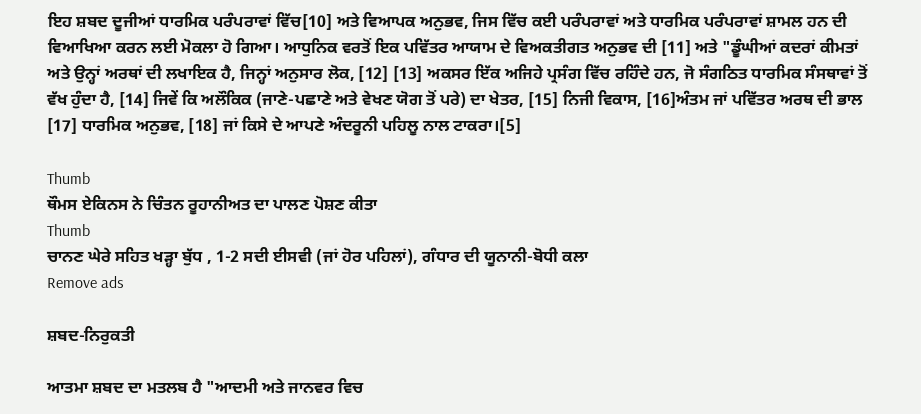ਇਹ ਸ਼ਬਦ ਦੂਜੀਆਂ ਧਾਰਮਿਕ ਪਰੰਪਰਾਵਾਂ ਵਿੱਚ[10] ਅਤੇ ਵਿਆਪਕ ਅਨੁਭਵ, ਜਿਸ ਵਿੱਚ ਕਈ ਪਰੰਪਰਾਵਾਂ ਅਤੇ ਧਾਰਮਿਕ ਪਰੰਪਰਾਵਾਂ ਸ਼ਾਮਲ ਹਨ ਦੀ ਵਿਆਖਿਆ ਕਰਨ ਲਈ ਮੋਕਲਾ ਹੋ ਗਿਆ। ਆਧੁਨਿਕ ਵਰਤੋਂ ਇਕ ਪਵਿੱਤਰ ਆਯਾਮ ਦੇ ਵਿਅਕਤੀਗਤ ਅਨੁਭਵ ਦੀ [11] ਅਤੇ "ਡੂੰਘੀਆਂ ਕਦਰਾਂ ਕੀਮਤਾਂ ਅਤੇ ਉਨ੍ਹਾਂ ਅਰਥਾਂ ਦੀ ਲਖਾਇਕ ਹੈ, ਜਿਨ੍ਹਾਂ ਅਨੁਸਾਰ ਲੋਕ, [12] [13] ਅਕਸਰ ਇੱਕ ਅਜਿਹੇ ਪ੍ਰਸੰਗ ਵਿੱਚ ਰਹਿੰਦੇ ਹਨ, ਜੋ ਸੰਗਠਿਤ ਧਾਰਮਿਕ ਸੰਸਥਾਵਾਂ ਤੋਂ ਵੱਖ ਹੁੰਦਾ ਹੈ, [14] ਜਿਵੇਂ ਕਿ ਅਲੌਕਿਕ (ਜਾਣੇ-ਪਛਾਣੇ ਅਤੇ ਵੇਖਣ ਯੋਗ ਤੋਂ ਪਰੇ) ਦਾ ਖੇਤਰ, [15] ਨਿਜੀ ਵਿਕਾਸ, [16]ਅੰਤਮ ਜਾਂ ਪਵਿੱਤਰ ਅਰਥ ਦੀ ਭਾਲ [17] ਧਾਰਮਿਕ ਅਨੁਭਵ, [18] ਜਾਂ ਕਿਸੇ ਦੇ ਆਪਣੇ ਅੰਦਰੂਨੀ ਪਹਿਲੂ ਨਾਲ ਟਾਕਰਾ।[5]

Thumb
ਥੌਮਸ ਏਕਿਨਸ ਨੇ ਚਿੰਤਨ ਰੂਹਾਨੀਅਤ ਦਾ ਪਾਲਣ ਪੋਸ਼ਣ ਕੀਤਾ
Thumb
ਚਾਨਣ ਘੇਰੇ ਸਹਿਤ ਖੜ੍ਹਾ ਬੁੱਧ , 1-2 ਸਦੀ ਈਸਵੀ (ਜਾਂ ਹੋਰ ਪਹਿਲਾਂ), ਗੰਧਾਰ ਦੀ ਯੂਨਾਨੀ-ਬੋਧੀ ਕਲਾ
Remove ads

ਸ਼ਬਦ-ਨਿਰੁਕਤੀ

ਆਤਮਾ ਸ਼ਬਦ ਦਾ ਮਤਲਬ ਹੈ "ਆਦਮੀ ਅਤੇ ਜਾਨਵਰ ਵਿਚ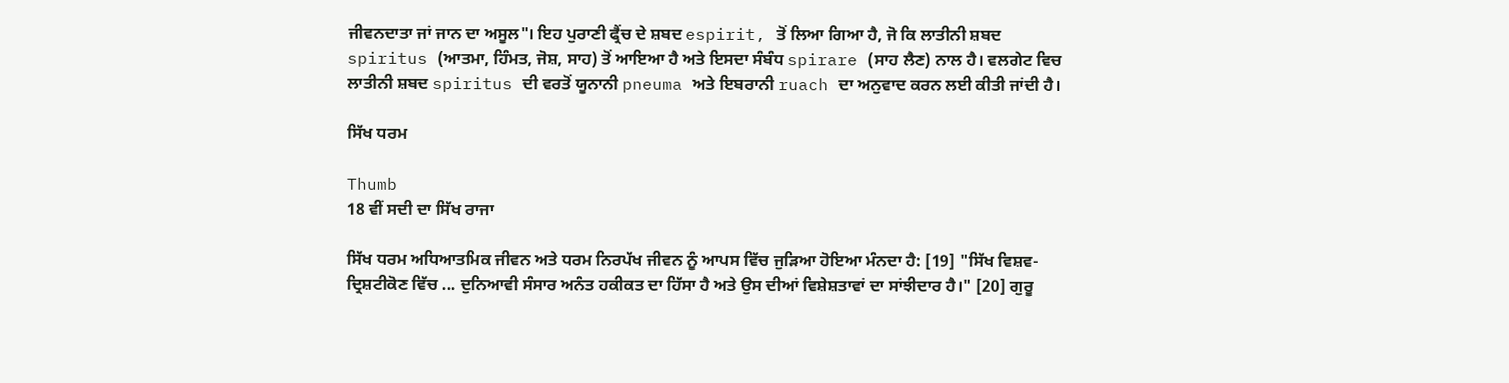ਜੀਵਨਦਾਤਾ ਜਾਂ ਜਾਨ ਦਾ ਅਸੂਲ"। ਇਹ ਪੁਰਾਣੀ ਫ੍ਰੈਂਚ ਦੇ ਸ਼ਬਦ espirit, ਤੋਂ ਲਿਆ ਗਿਆ ਹੈ, ਜੋ ਕਿ ਲਾਤੀਨੀ ਸ਼ਬਦ spiritus (ਆਤਮਾ, ਹਿੰਮਤ, ਜੋਸ਼, ਸਾਹ) ਤੋਂ ਆਇਆ ਹੈ ਅਤੇ ਇਸਦਾ ਸੰਬੰਧ spirare (ਸਾਹ ਲੈਣ) ਨਾਲ ਹੈ। ਵਲਗੇਟ ਵਿਚ ਲਾਤੀਨੀ ਸ਼ਬਦ spiritus ਦੀ ਵਰਤੋਂ ਯੂਨਾਨੀ pneuma ਅਤੇ ਇਬਰਾਨੀ ruach ਦਾ ਅਨੁਵਾਦ ਕਰਨ ਲਈ ਕੀਤੀ ਜਾਂਦੀ ਹੈ।

ਸਿੱਖ ਧਰਮ

Thumb
18 ਵੀਂ ਸਦੀ ਦਾ ਸਿੱਖ ਰਾਜਾ

ਸਿੱਖ ਧਰਮ ਅਧਿਆਤਮਿਕ ਜੀਵਨ ਅਤੇ ਧਰਮ ਨਿਰਪੱਖ ਜੀਵਨ ਨੂੰ ਆਪਸ ਵਿੱਚ ਜੁੜਿਆ ਹੋਇਆ ਮੰਨਦਾ ਹੈ: [19] "ਸਿੱਖ ਵਿਸ਼ਵ-ਦ੍ਰਿਸ਼ਟੀਕੋਣ ਵਿੱਚ ... ਦੁਨਿਆਵੀ ਸੰਸਾਰ ਅਨੰਤ ਹਕੀਕਤ ਦਾ ਹਿੱਸਾ ਹੈ ਅਤੇ ਉਸ ਦੀਆਂ ਵਿਸ਼ੇਸ਼ਤਾਵਾਂ ਦਾ ਸਾਂਝੀਦਾਰ ਹੈ।" [20] ਗੁਰੂ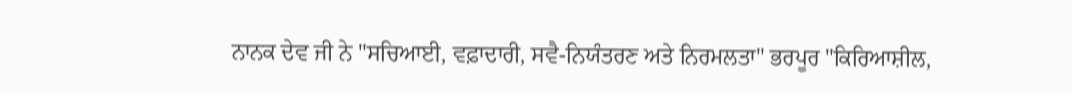ਨਾਨਕ ਦੇਵ ਜੀ ਨੇ "ਸਚਿਆਈ, ਵਫ਼ਾਦਾਰੀ, ਸਵੈ-ਨਿਯੰਤਰਣ ਅਤੇ ਨਿਰਮਲਤਾ" ਭਰਪੂਰ "ਕਿਰਿਆਸ਼ੀਲ,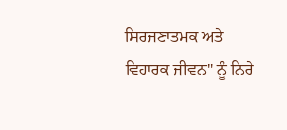ਸਿਰਜਣਾਤਮਕ ਅਤੇ ਵਿਹਾਰਕ ਜੀਵਨ" ਨੂੰ ਨਿਰੇ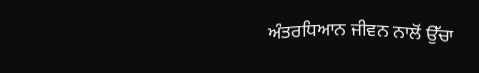ਅੰਤਰਧਿਆਨ ਜੀਵਨ ਨਾਲੋਂ ਉੱਚਾ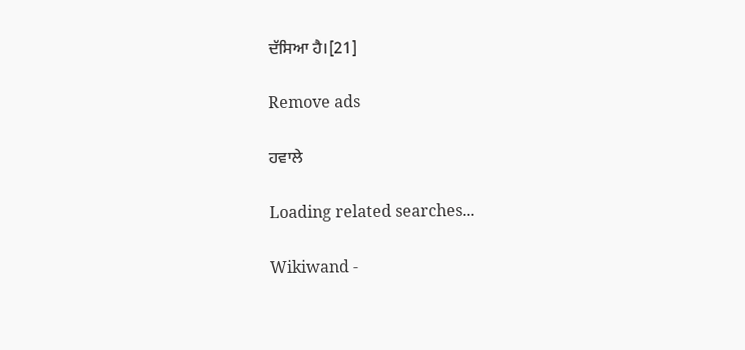ਦੱਸਿਆ ਹੈ।[21]

Remove ads

ਹਵਾਲੇ

Loading related searches...

Wikiwand -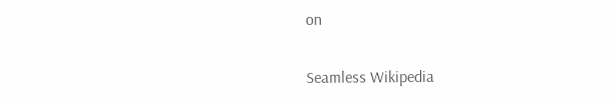on

Seamless Wikipedia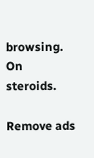browsing. On steroids.

Remove ads